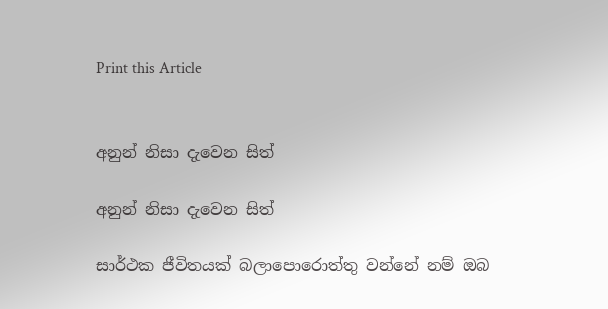Print this Article


අනුන් නිසා දැවෙන සිත්

අනුන් නිසා දැවෙන සිත්

සාර්ථක ජීවිතයක් බලාපොරොත්තු වන්නේ නම් ඔබ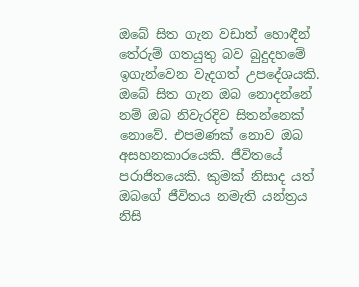ඔබේ සිත ගැන වඩාත් හොඳීන් තේරුම් ගතයුතු බව බුදුදහමේ ඉගැන්වෙන වැදගත් උපදේශයකි. ඔබේ සිත ගැන ඔබ නොදන්නේ නම් ඔබ නිවැරදිව සිතන්නෙක් නොවේ. එපමණක් නොව ඔබ අසහනකාරයෙකි. ජීවිතයේ පරාජිතයෙකි. කුමක් නිසාද යත් ඔබගේ ජීවිතය නමැති යන්ත්‍රය නිසි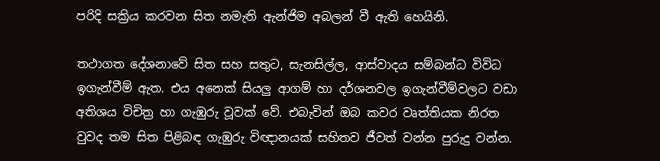පරිදි සක්‍රිය කරවන සිත නමැති ඇන්ජිම අබලන් වී ඇති හෙයිනි.

තථාගත දේශනාවේ සිත සහ සතුට, සැනසිල්ල, ආස්වාදය සම්බන්ධ විවිධ ඉගැන්වීම් ඇත. එය අනෙක් සියලු ආගම් හා දර්ශනවල ඉගැන්වීම්වලට වඩා අතිශය විචිත්‍ර හා ගැඹුරු වූවක් වේ. එබැවින් ඔබ කවර වෘත්තියක නිරත වුවද තම සිත පිළිබඳ ගැඹුරු විඥානයක් සහිතව ජීවත් වන්න පුරුදු වන්න.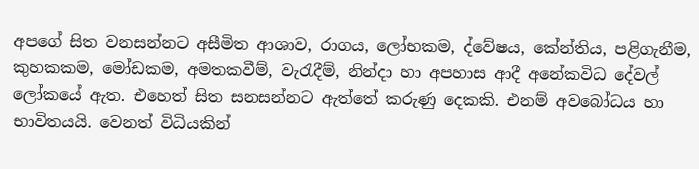අපගේ සිත වනසන්නට අසීමිත ආශාව, රාගය, ලෝභකම, ද්වේෂය, කේන්තිය, පළිගැනීම, කුහකකම, මෝඩකම, අමතකවීම්, වැරැදීම්, නින්දා හා අපහාස ආදී අනේකවිධ දේවල් ලෝකයේ ඇත. එහෙත් සිත සනසන්නට ඇත්තේ කරුණු දෙකකි. එනම් අවබෝධය හා භාවිතයයි. වෙනත් විධියකින්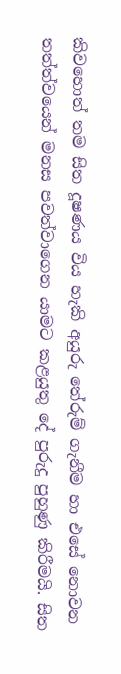කිවහොත් තම සිත දූෂණය විය හැකි අයුරු තේරුම් ගැනීම හා එසේ නොවන තත්ත්වයෙන් මනස පවත්වාගෙන යාමට කළයුතු දේ පුරුදු පුහුණු කිරීමයි. සිත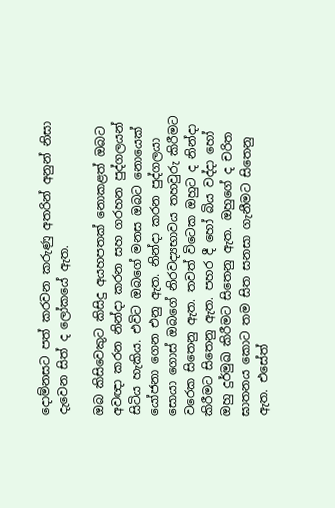දොම්නසට පත් කරවන කරුණු අතරින් අනුන් නිසා දැවෙන සිත් ද ලෝකයේ ඇත.

ඔබ කිසිවෙකුට කිසිදු අයහපතක් නොකළත් ඔබට අවඥා කරන නින්දා කරන සහ ගරහන පුද්ගලයන් සිටිය හැකිය. එවිට ඔබගේ මනස ඔබට නොයෙක් යෝජනා ගෙන එනු ඇත. නින්දා කරන පුද්ගලයා සොයා ගොස් ඔබගේ නිරවද්‍යභාවය තහවුරු කිරීමට වරෙක සිතෙනු ඇත. තවත් විටෙක ඔහුට ද නින්දා කිරීමට සිතෙනු ඇත. පහර දී හෝ බිය වද්දා හෝ ඔහු දුර්මුඛ කිරීමට සිතෙනු ඇත. ඔහුගේ ද චරිත ඝාතනය කොට තම සිත සනසා ගැනීමට සිතෙනු ඇත. එසේත්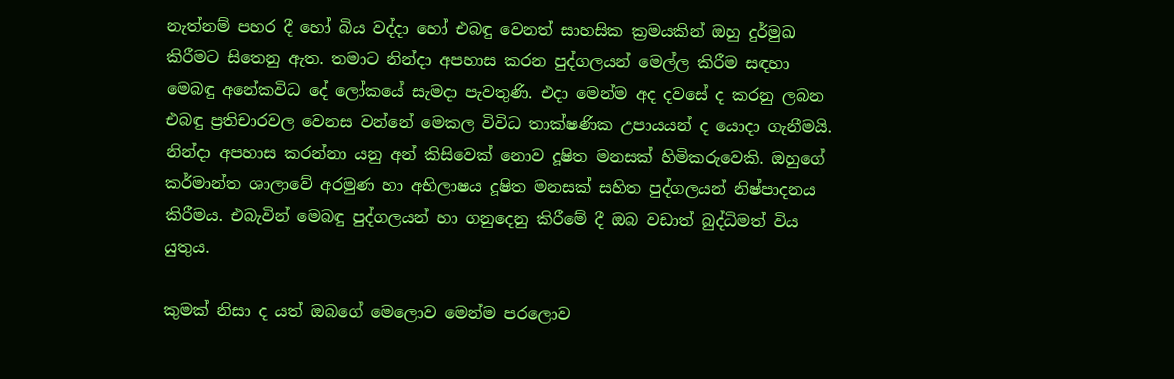නැත්නම් පහර දී හෝ බිය වද්දා හෝ එබඳු වෙනත් සාහසික ක්‍රමයකින් ඔහු දුර්මුඛ කිරීමට සිතෙනු ඇත. තමාට නින්දා අපහාස කරන පුද්ගලයන් මෙල්ල කිරීම සඳහා මෙබඳු අනේකවිධ දේ ලෝකයේ සැමදා පැවතුණි. එදා මෙන්ම අද දවසේ ද කරනු ලබන එබඳු ප්‍රතිචාරවල වෙනස වන්නේ මෙකල විවිධ තාක්ෂණික උපායයන් ද යොදා ගැනීමයි. නින්දා අපහාස කරන්නා යනු අන් කිසිවෙක් නොව දූෂිත මනසක් හිමිකරුවෙකි. ඔහුගේ කර්මාන්ත ශාලාවේ අරමුණ හා අභිලාෂය දූෂිත මනසක් සහිත පුද්ගලයන් නිෂ්පාදනය කිරීමය. එබැවින් මෙබඳු පුද්ගලයන් හා ගනුදෙනු කිරීමේ දී ඔබ වඩාත් බුද්ධිමත් විය යුතුය.

කුමක් නිසා ද යත් ඔබගේ මෙලොව මෙන්ම පරලොව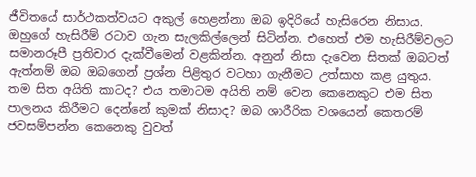ජීවිතයේ සාර්ථකත්වයට අකුල් හෙළන්නා ඔබ ඉදිරියේ හැසිරෙන නිසාය. ඔහුගේ හැසිරීම් රටාව ගැන සැලකිල්ලෙන් සිටින්න. එහෙත් එම හැසිරීම්වලට සමානරූපී ප්‍රතිචාර දැක්වීමෙන් වළකින්න. අනුන් නිසා දැවෙන සිතක් ඔබටත් ඇත්නම් ඔබ ඔබගෙන් ප්‍රශ්න පිළිතුර වටහා ගැනීමට උත්සාහ කළ යුතුය. තම සිත අයිති කාටද? එය තමාටම අයිති නම් වෙන කෙනෙකුට එම සිත පාලනය කිරීමට දෙන්නේ කුමක් නිසාද? ඔබ ශාරීරික වශයෙන් කෙතරම් ජවසම්පන්න කෙනෙකු වුවත්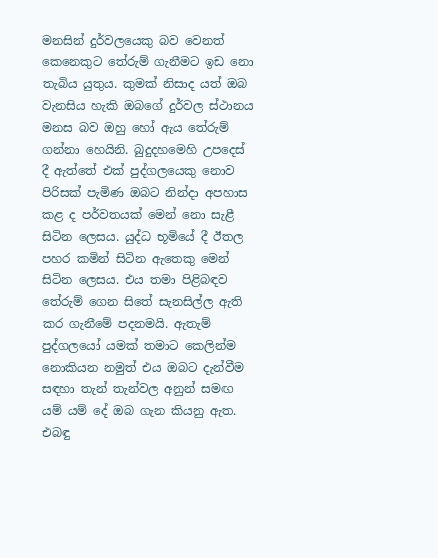මනසින් දුර්වලයෙකු බව වෙනත් කෙනෙකුට තේරුම් ගැනීමට ඉඩ නො තැබිය යුතුය. කුමක් නිසාද යත් ඔබ වැනසිය හැකි ඔබගේ දුර්වල ස්ථානය මනස බව ඔහු හෝ ඇය තේරුම් ගන්නා හෙයිනි. බුදුදහමෙහි උපදෙස් දී ඇත්තේ එක් පුද්ගලයෙකු නොව පිරිසක් පැමිණ ඔබට නින්දා අපහාස කළ ද පර්වතයක් මෙන් නො සැළී සිටින ලෙසය. යුද්ධ භූමියේ දී ඊතල පහර කමින් සිටින ඇතෙකු මෙන් සිටින ලෙසය. එය තමා පිළිබඳව තේරුම් ගෙන සිතේ සැනසිල්ල ඇති කර ගැනීමේ පදනමයි. ඇතැම් පුද්ගලයෝ යමක් තමාට කෙලින්ම නොකියන නමුත් එය ඔබට දැන්වීම සඳහා තැන් තැන්වල අනුන් සමඟ යම් යම් දේ ඔබ ගැන කියනු ඇත. එබඳු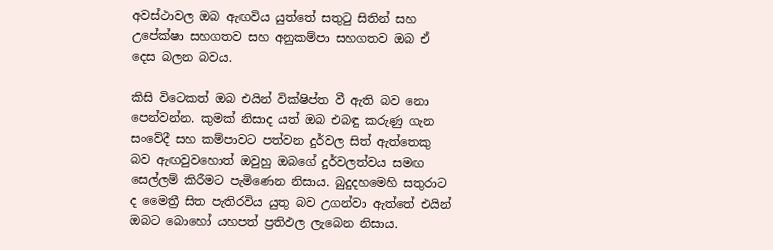අවස්ථාවල ඔබ ඇඟවිය යුත්තේ සතුටු සිතින් සහ උපේක්ෂා සහගතව සහ අනුකම්පා සහගතව ඔබ ඒ දෙස බලන බවය.

කිසි විටෙකත් ඔබ එයින් වික්ෂිප්ත වී ඇති බව නො පෙන්වන්න. කුමක් නිසාද යත් ඔබ එබඳු කරුණු ගැන සංවේදී සහ කම්පාවට පත්වන දුර්වල සිත් ඇත්තෙකු බව ඇඟවුවහොත් ඔවුහු ඔබගේ දුර්වලත්වය සමඟ සෙල්ලම් කිරීමට පැමිණෙන නිසාය. බුදුදහමෙහි සතුරාට ද මෛත්‍රී සිත පැතිරවිය යුතු බව උගන්වා ඇත්තේ එයින් ඔබට බොහෝ යහපත් ප්‍රතිඵල ලැබෙන නිසාය.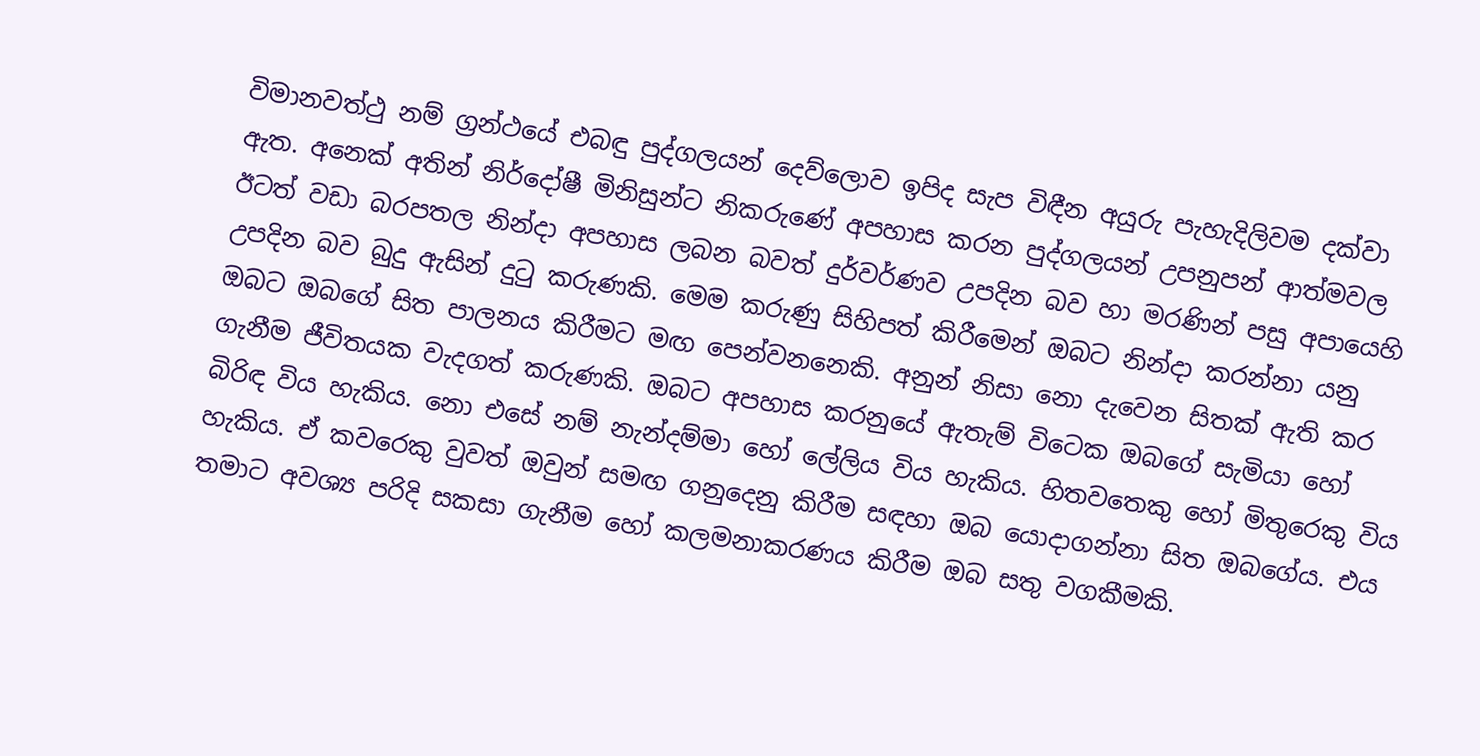විමානවත්ථු නම් ග්‍රන්ථයේ එබඳු පුද්ගලයන් දෙව්ලොව ඉපිද සැප විඳීන අයුරු පැහැදිලිවම දක්වා ඇත. අනෙක් අතින් නිර්දෝෂී මිනිසුන්ට නිකරුණේ අපහාස කරන පුද්ගලයන් උපනුපන් ආත්මවල ඊටත් වඩා බරපතල නින්දා අපහාස ලබන බවත් දුර්වර්ණව උපදින බව හා මරණින් පසු අපායෙහි උපදින බව බුදු ඇසින් දුටු කරුණකි. මෙම කරුණු සිහිපත් කිරීමෙන් ඔබට නින්දා කරන්නා යනු ඔබට ඔබගේ සිත පාලනය කිරීමට මඟ පෙන්වනනෙකි. අනුන් නිසා නො දැවෙන සිතක් ඇති කර ගැනීම ජීවිතයක වැදගත් කරුණකි. ඔබට අපහාස කරනුයේ ඇතැම් විටෙක ඔබගේ සැමියා හෝ බිරිඳ විය හැකිය. නො එසේ නම් නැන්දම්මා හෝ ලේලිය විය හැකිය. හිතවතෙකු හෝ මිතුරෙකු විය හැකිය. ඒ කවරෙකු වුවත් ඔවුන් සමඟ ගනුදෙනු කිරීම සඳහා ඔබ යොදාගන්නා සිත ඔබගේය. එය තමාට අවශ්‍ය පරිදි සකසා ගැනීම හෝ කලමනාකරණය කිරීම ඔබ සතු වගකීමකි.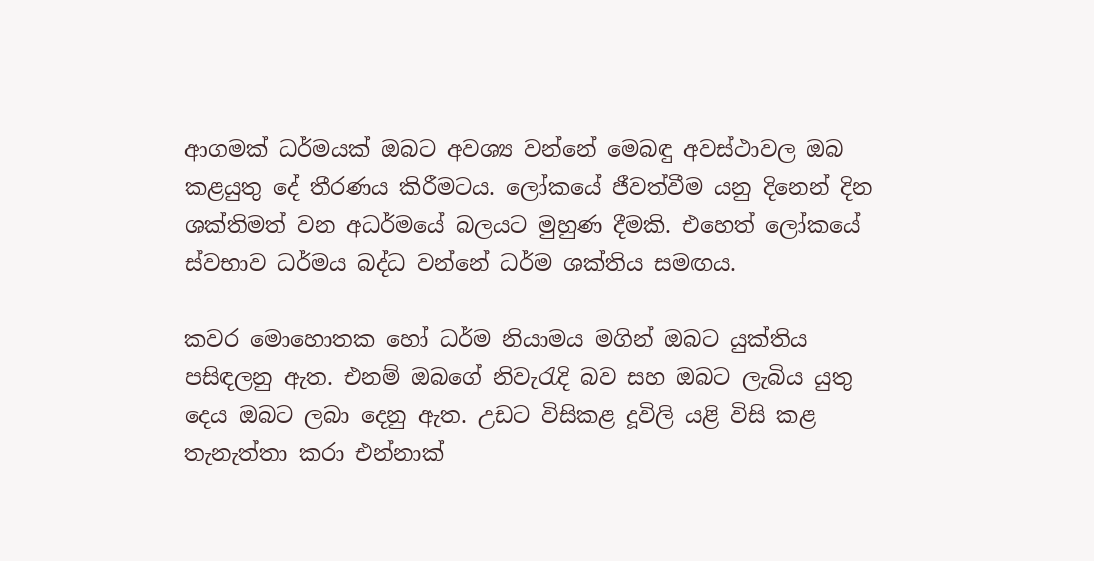ආගමක් ධර්මයක් ඔබට අවශ්‍ය වන්නේ මෙබඳු අවස්ථාවල ඔබ කළයුතු දේ තීරණය කිරීමටය. ලෝකයේ ජීවත්වීම යනු දිනෙන් දින ශක්තිමත් වන අධර්මයේ බලයට මුහුණ දීමකි. එහෙත් ලෝකයේ ස්වභාව ධර්මය බද්ධ වන්නේ ධර්ම ශක්තිය සමඟය.

කවර මොහොතක හෝ ධර්ම නියාමය මගින් ඔබට යුක්තිය පසිඳලනු ඇත. එනම් ඔබගේ නිවැරැදි බව සහ ඔබට ලැබිය යුතු දෙය ඔබට ලබා දෙනු ඇත. උඩට විසිකළ දූවිලි යළි විසි කළ තැනැත්තා කරා එන්නාක්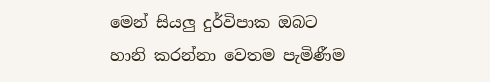මෙන් සියලු දුර්විපාක ඔබට හානි කරන්නා වෙතම පැමිණීම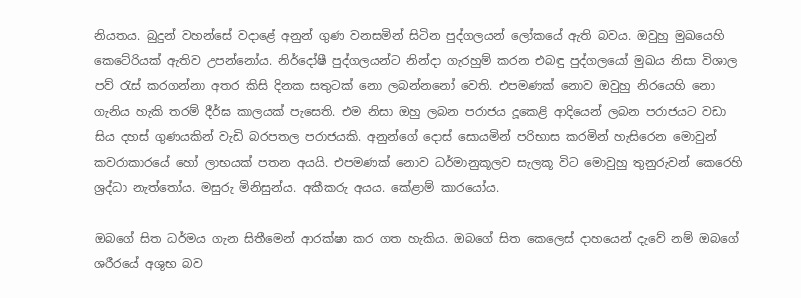නියතය. බුදුන් වහන්සේ වදාළේ අනුන් ගුණ වනසමින් සිටින පුද්ගලයන් ලෝකයේ ඇති බවය. ඔවුහු මුඛයෙහි කෙටේරියක් ඇතිව උපන්නෝය. නිර්දෝෂී පුද්ගලයන්ට නින්දා ගැරහුම් කරන එබඳු පුද්ගලයෝ මුඛය නිසා විශාල පව් රැස් කරගන්නා අතර කිසි දිනක සතුටක් නො ලබන්නනෝ වෙති. එපමණක් නොව ඔවුහු නිරයෙහි නො ගැනිය හැකි තරම් දීර්ඝ කාලයක් පැසෙති. එම නිසා ඔහු ලබන පරාජය දූකෙළි ආදියෙන් ලබන පරාජයට වඩා සිය දහස් ගුණයකින් වැඩි බරපතල පරාජයකි. අනුන්ගේ දොස් සොයමින් පරිභාස කරමින් හැසිරෙන මොවුන් කවරාකාරයේ හෝ ලාභයක් පතන අයයි. එපමණක් නොව ධර්මානුකූලව සැලකූ විට මොවුහු තුනුරුවන් කෙරෙහි ශ්‍රද්ධා නැත්තෝය. මසුරු මිනිසුන්ය. අකීකරු අයය. කේළාම් කාරයෝය.

ඔබගේ සිත ධර්මය ගැන සිතීමෙන් ආරක්ෂා කර ගත හැකිය. ඔබගේ සිත කෙලෙස් දාහයෙන් දැවේ නම් ඔබගේ ශරීරයේ අශුභ බව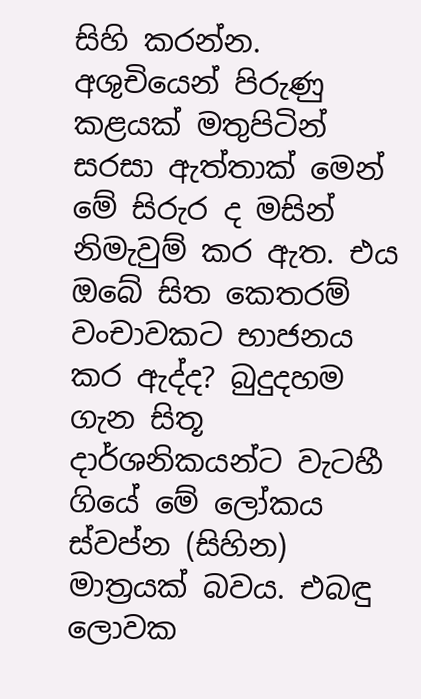සිහි කරන්න. අශුචියෙන් පිරුණු කළයක් මතුපිටින් සරසා ඇත්තාක් මෙන් මේ සිරුර ද මසින් නිමැවුම් කර ඇත. එය ඔබේ සිත කෙතරම් වංචාවකට භාජනය කර ඇද්ද? බුදුදහම ගැන සිතූ දාර්ශනිකයන්ට වැටහී ගියේ මේ ලෝකය ස්වප්න (සිහින) මාත්‍රයක් බවය. එබඳු ලොවක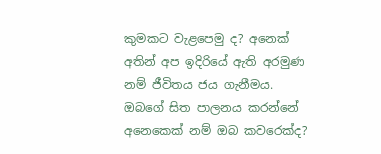කුමකට වැළපෙමු ද? අනෙක් අතින් අප ඉදිරියේ ඇති අරමුණ නම් ජීවිතය ජය ගැනීමය. ඔබගේ සිත පාලනය කරන්නේ අනෙකෙක් නම් ඔබ කවරෙක්ද?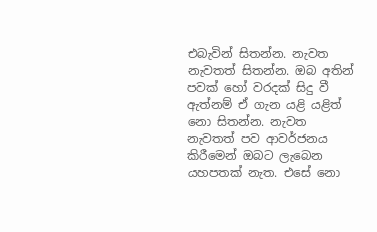එබැවින් සිතන්න. නැවත නැවතත් සිතන්න. ඔබ අතින් පවක් හෝ වරදක් සිදු වී ඇත්නම් ඒ ගැන යළි යළිත් නො සිතන්න. නැවත නැවතත් පව ආවර්ජනය කිරීමෙන් ඔබට ලැබෙන යහපතක් නැත. එසේ නො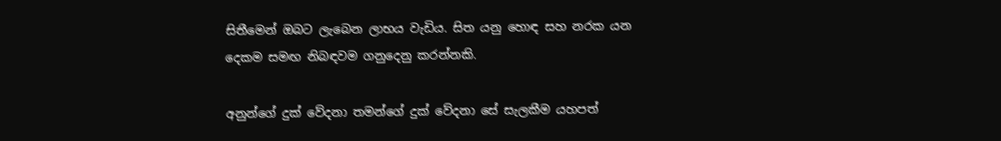සිතීමෙන් ඔබට ලැබෙන ලාභය වැඩිය. සිත යනු හොඳ සහ නරක යන දෙකම සමඟ නිබඳවම ගනුදෙනු කරන්නකි.

අනුන්ගේ දුක් වේදනා තමන්ගේ දුක් වේදනා සේ සැලකීම යහපත්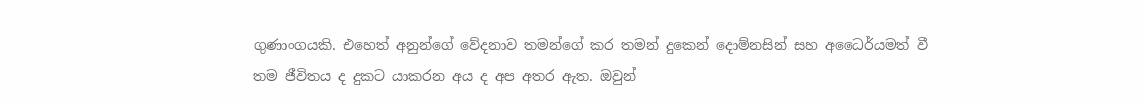ගුණාංගයකි. එහෙත් අනුන්ගේ වේදනාව තමන්ගේ කර තමන් දුකෙන් දොම්නසින් සහ අධෛර්යමත් වී තම ජීවිතය ද දුකට යාකරන අය ද අප අතර ඇත. ඔවුන්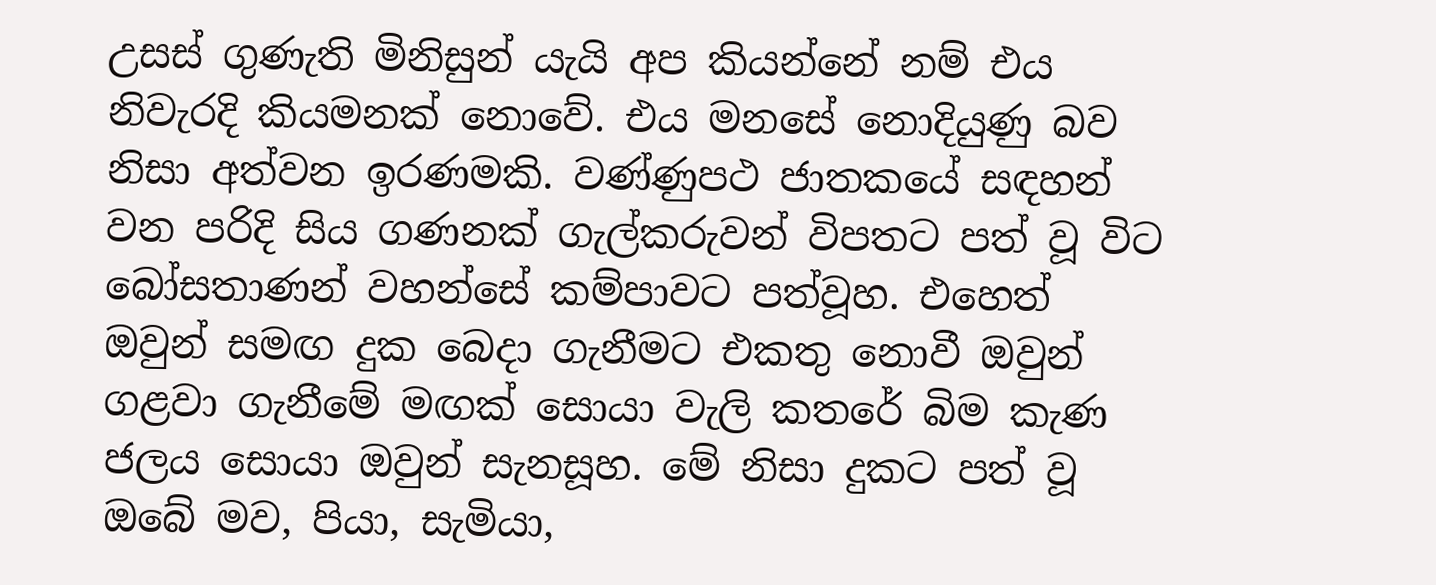උසස් ගුණැති මිනිසුන් යැයි අප කියන්නේ නම් එය නිවැරදි කියමනක් නොවේ. එය මනසේ නොදියුණු බව නිසා අත්වන ඉරණමකි. වණ්ණුපථ ජාතකයේ සඳහන් වන පරිදි සිය ගණනක් ගැල්කරුවන් විපතට පත් වූ විට බෝසතාණන් වහන්සේ කම්පාවට පත්වූහ. එහෙත් ඔවුන් සමඟ දුක බෙදා ගැනීමට එකතු නොවී ඔවුන් ගළවා ගැනීමේ මඟක් සොයා වැලි කතරේ බිම කැණ ජලය සොයා ඔවුන් සැනසූහ. මේ නිසා දුකට පත් වූ ඔබේ මව, පියා, සැමියා,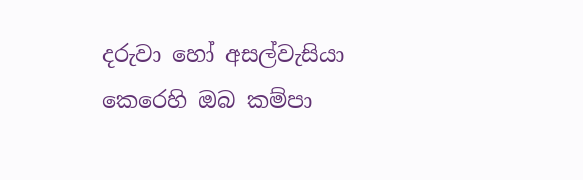දරුවා හෝ අසල්වැසියා කෙරෙහි ඔබ කම්පා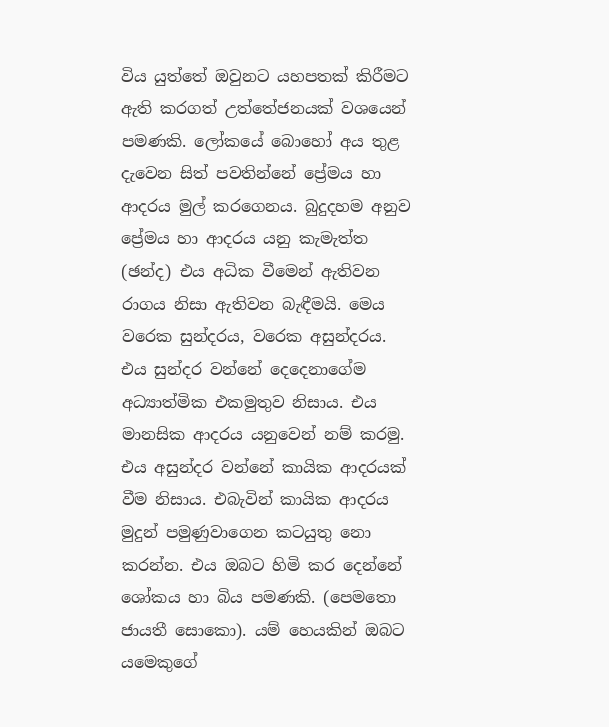විය යුත්තේ ඔවුනට යහපතක් කිරීමට ඇති කරගත් උත්තේජනයක් වශයෙන් පමණකි. ලෝකයේ බොහෝ අය තුළ දැවෙන සිත් පවතින්නේ ප්‍රේමය හා ආදරය මුල් කරගෙනය. බුදුදහම අනුව ප්‍රේමය හා ආදරය යනු කැමැත්ත (ඡන්ද) එය අධික වීමෙන් ඇතිවන රාගය නිසා ඇතිවන බැඳීමයි. මෙය වරෙක සුන්දරය, වරෙක අසුන්දරය. එය සුන්දර වන්නේ දෙදෙනාගේම අධ්‍යාත්මික එකමුතුව නිසාය. එය මානසික ආදරය යනුවෙන් නම් කරමු. එය අසුන්දර වන්නේ කායික ආදරයක් වීම නිසාය. එබැවින් කායික ආදරය මුදුන් පමුණුවාගෙන කටයුතු නො කරන්න. එය ඔබට හිමි කර දෙන්නේ ශෝකය හා බිය පමණකි. (පෙමතො ජායතී සොකො). යම් හෙයකින් ඔබට යමෙකුගේ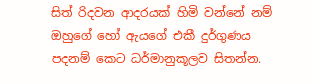සිත් රිදවන ආදරයක් හිමි වන්නේ නම් ඔහුගේ හෝ ඇයගේ එකී දුර්ගුණය පදනම් කෙට ධර්මානුකූලව සිතන්න.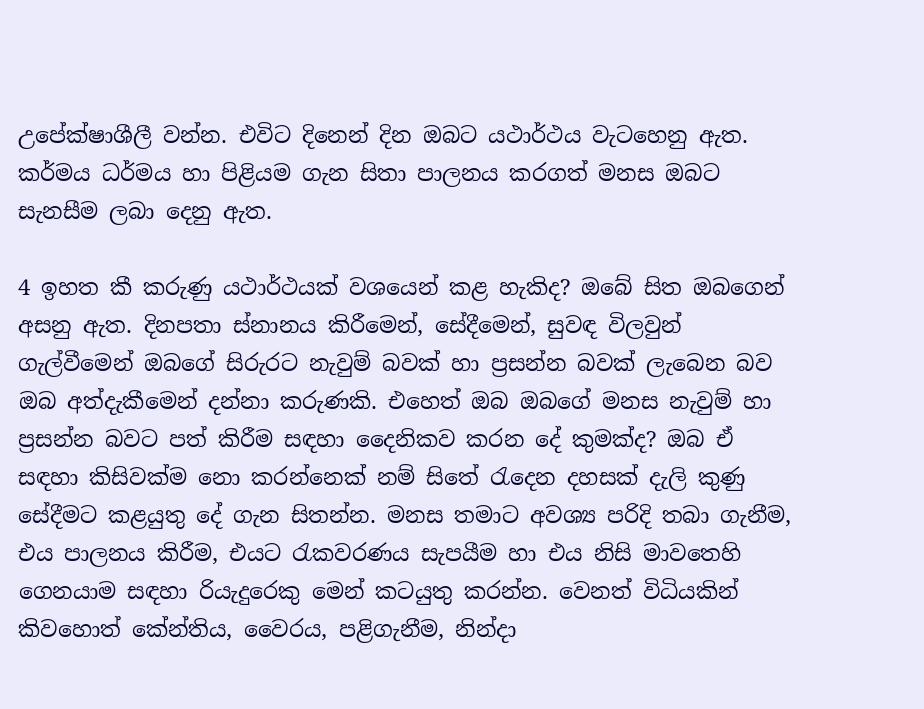උපේක්ෂාශීලී වන්න. එවිට දිනෙන් දින ඔබට යථාර්ථය වැටහෙනු ඇත. කර්මය ධර්මය හා පිළියම ගැන සිතා පාලනය කරගත් මනස ඔබට සැනසීම ලබා දෙනු ඇත.

4 ඉහත කී කරුණු යථාර්ථයක් වශයෙන් කළ හැකිද? ඔබේ සිත ඔබගෙන් අසනු ඇත. දිනපතා ස්නානය කිරීමෙන්, සේදීමෙන්, සුවඳ විලවුන් ගැල්වීමෙන් ඔබගේ සිරුරට නැවුම් බවක් හා ප්‍රසන්න බවක් ලැබෙන බව ඔබ අත්දැකීමෙන් දන්නා කරුණකි. එහෙත් ඔබ ඔබගේ මනස නැවුම් හා ප්‍රසන්න බවට පත් කිරීම සඳහා දෛනිකව කරන දේ කුමක්ද? ඔබ ඒ සඳහා කිසිවක්ම නො කරන්නෙක් නම් සිතේ රැදෙන දහසක් දැලි කුණු සේදීමට කළයුතු දේ ගැන සිතන්න. මනස තමාට අවශ්‍ය පරිදි තබා ගැනීම, එය පාලනය කිරීම, එයට රැකවරණය සැපයීම හා එය නිසි මාවතෙහි ගෙනයාම සඳහා රියැදුරෙකු මෙන් කටයුතු කරන්න. වෙනත් විධියකින් කිවහොත් කේන්තිය, වෛරය, පළිගැනීම, නින්දා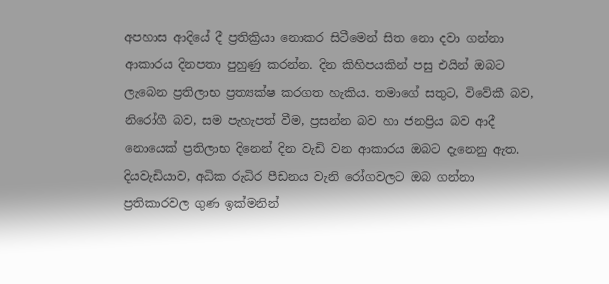අපහාස ආදියේ දී ප්‍රතික්‍රියා නොකර සිටීමෙන් සිත නො දවා ගන්නා ආකාරය දිනපතා පුහුණු කරන්න. දින කිහිපයකින් පසු එයින් ඔබට ලැබෙන ප්‍රතිලාභ ප්‍රත්‍යක්ෂ කරගත හැකිය. තමාගේ සතුට, විවේකී බව, නිරෝගී බව, සම පැහැපත් වීම, ප්‍රසන්න බව හා ජනප්‍රිය බව ආදී නොයෙක් ප්‍රතිලාභ දිනෙන් දින වැඩි වන ආකාරය ඔබට දැනෙනු ඇත. දියවැඩියාව, අධික රුධිර පීඩනය වැනි රෝගවලට ඔබ ගන්නා ප්‍රතිකාරවල ගුණ ඉක්මනින්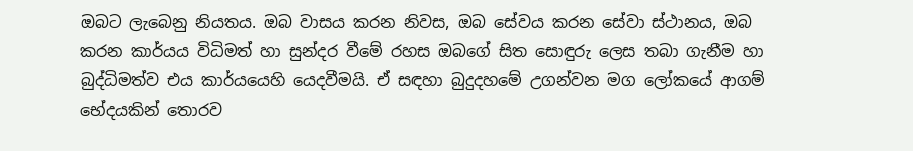ඔබට ලැබෙනු නියතය. ඔබ වාසය කරන නිවස, ඔබ සේවය කරන සේවා ස්ථානය, ඔබ කරන කාර්යය විධිමත් හා සුන්දර වීමේ රහස ඔබගේ සිත සොඳුරු ලෙස තබා ගැනීම හා බුද්ධිමත්ව එය කාර්යයෙහි යෙදවීමයි. ඒ සඳහා බුදුදහමේ උගන්වන මග ලෝකයේ ආගම් භේදයකින් තොරව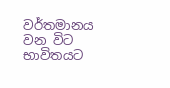වර්තමානය වන විට භාවිතයට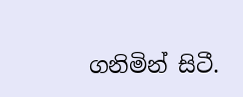ගනිමින් සිටී.